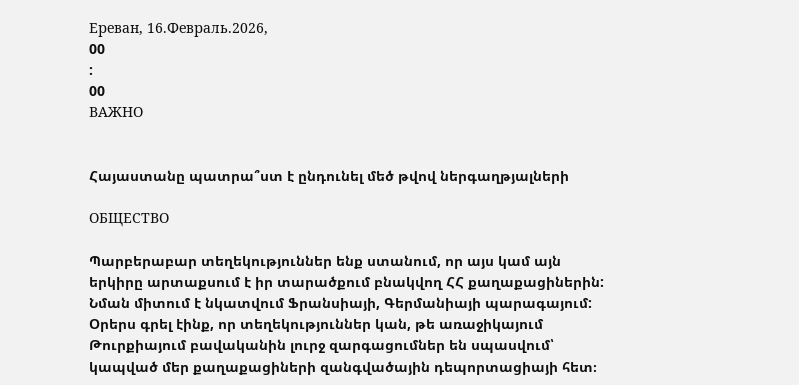Ереван, 16.Февраль.2026,
00
:
00
ВАЖНО


Հայաստանը պատրա՞ստ է ընդունել մեծ թվով ներգաղթյալների

ОБЩЕСТВО

Պարբերաբար տեղեկություններ ենք ստանում, որ այս կամ այն երկիրը արտաքսում է իր տարածքում բնակվող ՀՀ քաղաքացիներին: Նման միտում է նկատվում Ֆրանսիայի, Գերմանիայի պարագայում: Օրերս գրել էինք, որ տեղեկություններ կան, թե առաջիկայում Թուրքիայում բավականին լուրջ զարգացումներ են սպասվում՝ կապված մեր քաղաքացիների զանգվածային դեպորտացիայի հետ։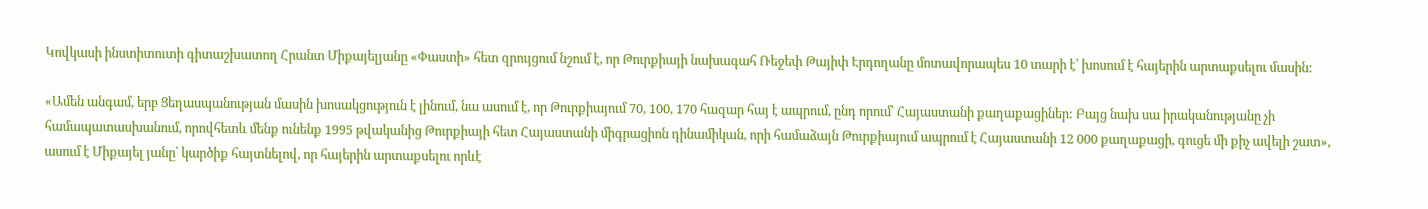Կովկասի ինստիտուտի գիտաշխատող Հրանտ Միքայելյանը «Փաստի» հետ զրույցում նշում է, որ Թուրքիայի նախագահ Ռեջեփ Թայիփ Էրդողանը մոտավորապես 10 տարի է՝ խոսում է հայերին արտաքսելու մասին:

«Ամեն անգամ, երբ Ցեղասպանության մասին խոսակցություն է լինում, նա ասում է, որ Թուրքիայում 70, 100, 170 հազար հայ է ապրում, ընդ որում՝ Հայաստանի քաղաքացիներ: Բայց նախ սա իրականությանը չի համապատասխանում, որովհետև մենք ունենք 1995 թվականից Թուրքիայի հետ Հայաստանի միգրացիոն դինամիկան, որի համաձայն Թուրքիայում ապրում է Հայաստանի 12 000 քաղաքացի, գուցե մի քիչ ավելի շատ», ասում է Միքայել յանը՝ կարծիք հայտնելով, որ հայերին արտաքսելու որևէ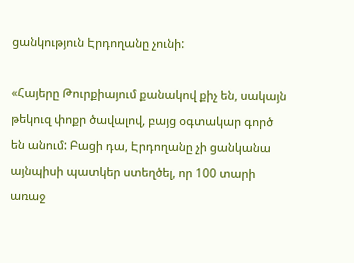ցանկություն Էրդողանը չունի:

«Հայերը Թուրքիայում քանակով քիչ են, սակայն թեկուզ փոքր ծավալով, բայց օգտակար գործ են անում: Բացի դա, Էրդողանը չի ցանկանա այնպիսի պատկեր ստեղծել, որ 100 տարի առաջ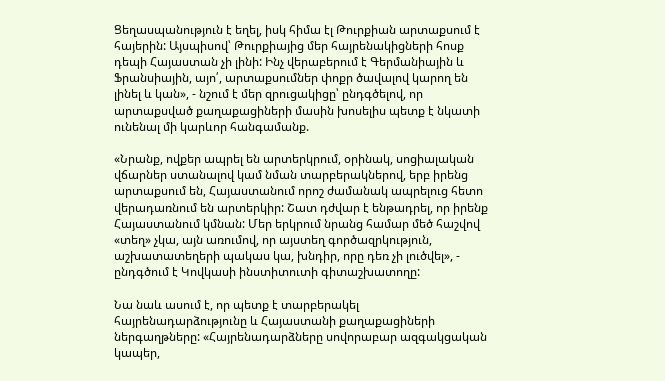Ցեղասպանություն է եղել, իսկ հիմա էլ Թուրքիան արտաքսում է հայերին: Այսպիսով՝ Թուրքիայից մեր հայրենակիցների հոսք դեպի Հայաստան չի լինի: Ինչ վերաբերում է Գերմանիային և Ֆրանսիային, այո՛, արտաքսումներ փոքր ծավալով կարող են լինել և կան», - նշում է մեր զրուցակիցը՝ ընդգծելով, որ արտաքսված քաղաքացիների մասին խոսելիս պետք է նկատի ունենալ մի կարևոր հանգամանք.

«Նրանք, ովքեր ապրել են արտերկրում, օրինակ, սոցիալական վճարներ ստանալով կամ նման տարբերակներով, երբ իրենց արտաքսում են, Հայաստանում որոշ ժամանակ ապրելուց հետո վերադառնում են արտերկիր: Շատ դժվար է ենթադրել, որ իրենք Հայաստանում կմնան: Մեր երկրում նրանց համար մեծ հաշվով «տեղ» չկա, այն առումով, որ այստեղ գործազրկություն, աշխատատեղերի պակաս կա, խնդիր, որը դեռ չի լուծվել», - ընդգծում է Կովկասի ինստիտուտի գիտաշխատողը:

Նա նաև ասում է, որ պետք է տարբերակել հայրենադարձությունը և Հայաստանի քաղաքացիների ներգաղթները: «Հայրենադարձները սովորաբար ազգակցական կապեր,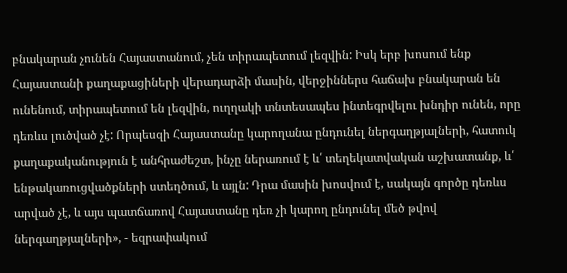բնակարան չունեն Հայաստանում, չեն տիրապետում լեզվին: Իսկ երբ խոսում ենք Հայաստանի քաղաքացիների վերադարձի մասին, վերջիններս հաճախ բնակարան են ունենում, տիրապետում են լեզվին, ուղղակի տնտեսապես ինտեգրվելու խնդիր ունեն, որը դեռևս լուծված չէ: Որպեսզի Հայաստանը կարողանա ընդունել ներգաղթյալների, հատուկ քաղաքականություն է անհրաժեշտ, ինչը ներառում է և՛ տեղեկատվական աշխատանք, և՛ ենթակառուցվածքների ստեղծում, և այլն: Դրա մասին խոսվում է, սակայն գործը դեռևս արված չէ, և այս պատճառով Հայաստանը դեռ չի կարող ընդունել մեծ թվով ներգաղթյալների», - եզրափակում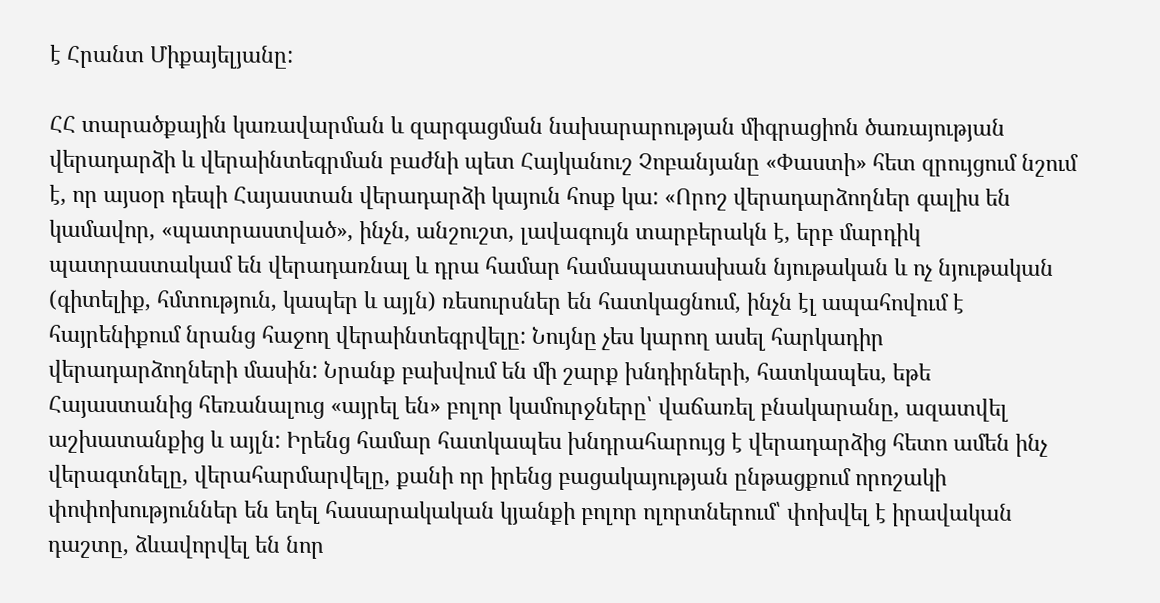է Հրանտ Միքայելյանը:

ՀՀ տարածքային կառավարման և զարգացման նախարարության միգրացիոն ծառայության վերադարձի և վերաինտեգրման բաժնի պետ Հայկանուշ Չոբանյանը «Փաստի» հետ զրույցում նշում է, որ այսօր դեպի Հայաստան վերադարձի կայուն հոսք կա: «Որոշ վերադարձողներ գալիս են կամավոր, «պատրաստված», ինչն, անշուշտ, լավագույն տարբերակն է, երբ մարդիկ պատրաստակամ են վերադառնալ և դրա համար համապատասխան նյութական և ոչ նյութական (գիտելիք, հմտություն, կապեր և այլն) ռեսուրսներ են հատկացնում, ինչն էլ ապահովում է հայրենիքում նրանց հաջող վերաինտեգրվելը: Նույնը չես կարող ասել հարկադիր վերադարձողների մասին: Նրանք բախվում են մի շարք խնդիրների, հատկապես, եթե Հայաստանից հեռանալուց «այրել են» բոլոր կամուրջները՝ վաճառել բնակարանը, ազատվել աշխատանքից և այլն: Իրենց համար հատկապես խնդրահարույց է վերադարձից հետո ամեն ինչ վերագտնելը, վերահարմարվելը, քանի որ իրենց բացակայության ընթացքում որոշակի փոփոխություններ են եղել հասարակական կյանքի բոլոր ոլորտներում՝ փոխվել է իրավական դաշտը, ձևավորվել են նոր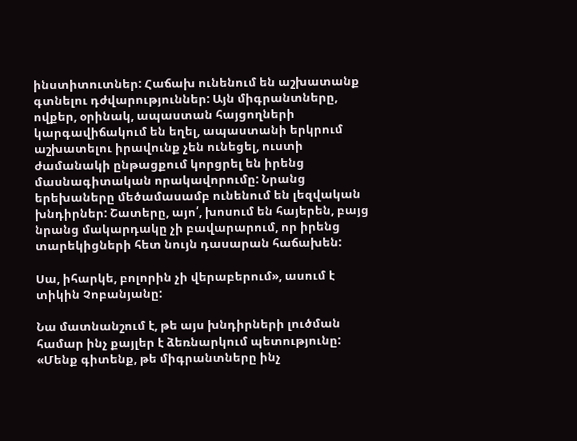ինստիտուտներ: Հաճախ ունենում են աշխատանք գտնելու դժվարություններ: Այն միգրանտները, ովքեր, օրինակ, ապաստան հայցողների կարգավիճակում են եղել, ապաստանի երկրում աշխատելու իրավունք չեն ունեցել, ուստի ժամանակի ընթացքում կորցրել են իրենց մասնագիտական որակավորումը: Նրանց երեխաները մեծամասամբ ունենում են լեզվական խնդիրներ: Շատերը, այո՛, խոսում են հայերեն, բայց նրանց մակարդակը չի բավարարում, որ իրենց տարեկիցների հետ նույն դասարան հաճախեն:

Սա, իհարկե, բոլորին չի վերաբերում», ասում է տիկին Չոբանյանը:

Նա մատնանշում է, թե այս խնդիրների լուծման համար ինչ քայլեր է ձեռնարկում պետությունը: «Մենք գիտենք, թե միգրանտները ինչ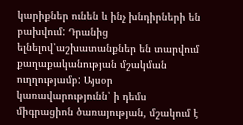կարիքներ ունեն և ինչ խնդիրների են բախվում: Դրանից ելնելով՝աշխատանքներ են տարվում քաղաքականության մշակման ուղղությամբ: Այսօր կառավարությունն՝ ի դեմս միգրացիոն ծառայության, մշակում է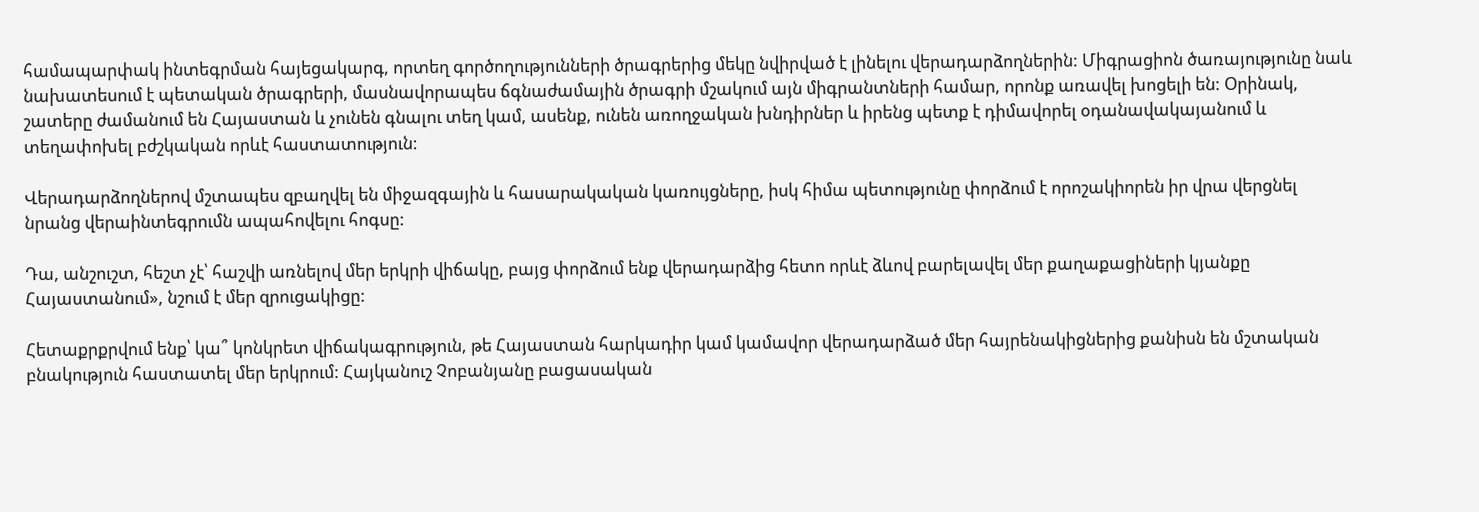համապարփակ ինտեգրման հայեցակարգ, որտեղ գործողությունների ծրագրերից մեկը նվիրված է լինելու վերադարձողներին: Միգրացիոն ծառայությունը նաև նախատեսում է պետական ծրագրերի, մասնավորապես ճգնաժամային ծրագրի մշակում այն միգրանտների համար, որոնք առավել խոցելի են: Օրինակ, շատերը ժամանում են Հայաստան և չունեն գնալու տեղ կամ, ասենք, ունեն առողջական խնդիրներ և իրենց պետք է դիմավորել օդանավակայանում և տեղափոխել բժշկական որևէ հաստատություն:

Վերադարձողներով մշտապես զբաղվել են միջազգային և հասարակական կառույցները, իսկ հիմա պետությունը փորձում է որոշակիորեն իր վրա վերցնել նրանց վերաինտեգրումն ապահովելու հոգսը:

Դա, անշուշտ, հեշտ չէ՝ հաշվի առնելով մեր երկրի վիճակը, բայց փորձում ենք վերադարձից հետո որևէ ձևով բարելավել մեր քաղաքացիների կյանքը Հայաստանում», նշում է մեր զրուցակիցը:

Հետաքրքրվում ենք՝ կա՞ կոնկրետ վիճակագրություն, թե Հայաստան հարկադիր կամ կամավոր վերադարձած մեր հայրենակիցներից քանիսն են մշտական բնակություն հաստատել մեր երկրում: Հայկանուշ Չոբանյանը բացասական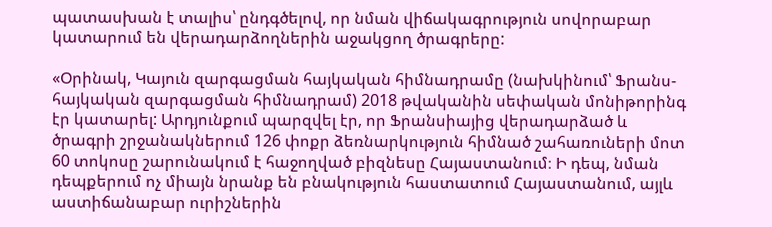պատասխան է տալիս՝ ընդգծելով, որ նման վիճակագրություն սովորաբար կատարում են վերադարձողներին աջակցող ծրագրերը:

«Օրինակ, Կայուն զարգացման հայկական հիմնադրամը (նախկինում՝ Ֆրանս-հայկական զարգացման հիմնադրամ) 2018 թվականին սեփական մոնիթորինգ էր կատարել: Արդյունքում պարզվել էր, որ Ֆրանսիայից վերադարձած և ծրագրի շրջանակներում 126 փոքր ձեռնարկություն հիմնած շահառուների մոտ 60 տոկոսը շարունակում է հաջողված բիզնեսը Հայաստանում։ Ի դեպ, նման դեպքերում ոչ միայն նրանք են բնակություն հաստատում Հայաստանում, այլև աստիճանաբար ուրիշներին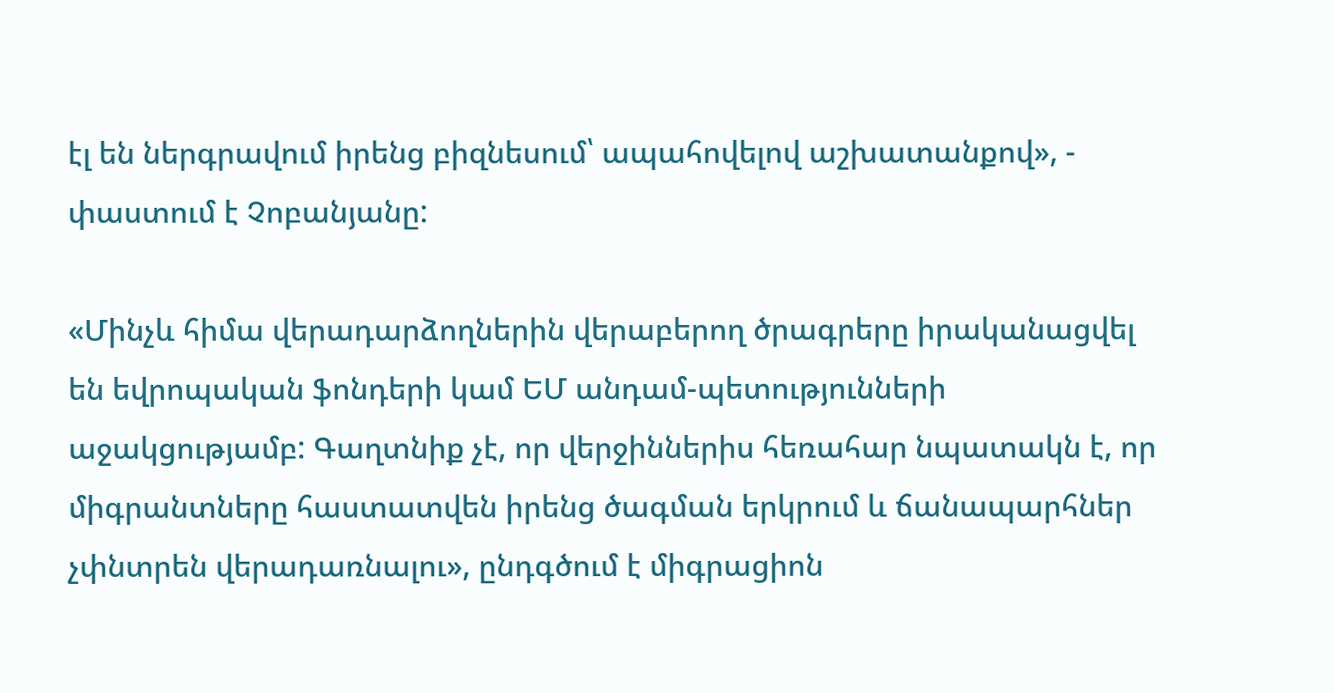էլ են ներգրավում իրենց բիզնեսում՝ ապահովելով աշխատանքով», - փաստում է Չոբանյանը:

«Մինչև հիմա վերադարձողներին վերաբերող ծրագրերը իրականացվել են եվրոպական ֆոնդերի կամ ԵՄ անդամ-պետությունների աջակցությամբ: Գաղտնիք չէ, որ վերջիններիս հեռահար նպատակն է, որ միգրանտները հաստատվեն իրենց ծագման երկրում և ճանապարհներ չփնտրեն վերադառնալու», ընդգծում է միգրացիոն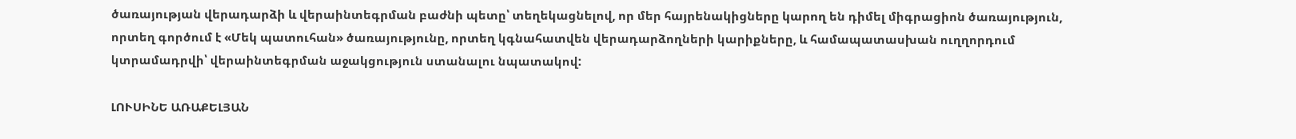ծառայության վերադարձի և վերաինտեգրման բաժնի պետը՝ տեղեկացնելով, որ մեր հայրենակիցները կարող են դիմել միգրացիոն ծառայություն, որտեղ գործում է «Մեկ պատուհան» ծառայությունը, որտեղ կգնահատվեն վերադարձողների կարիքները, և համապատասխան ուղղորդում կտրամադրվի՝ վերաինտեգրման աջակցություն ստանալու նպատակով:

ԼՈՒՍԻՆԵ ԱՌԱՔԵԼՅԱՆ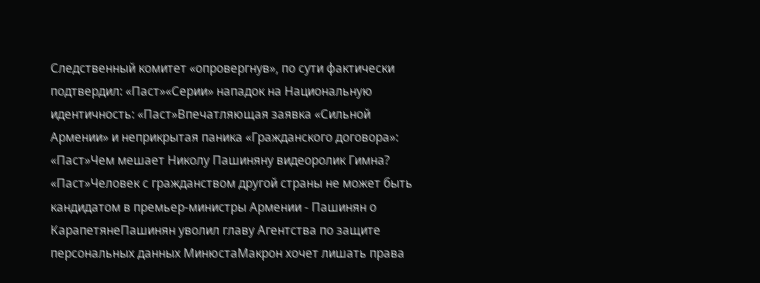Следственный комитет «опровергнув», по сути фактически подтвердил: «Паст»«Серии» нападок на Национальную идентичность: «Паст»Впечатляющая заявка «Сильной Армении» и неприкрытая паника «Гражданского договора»: «Паст»Чем мешает Николу Пашиняну видеоролик Гимна? «Паст»Человек с гражданством другой страны не может быть кандидатом в премьер-министры Армении - Пашинян о КарапетянеПашинян уволил главу Агентства по защите персональных данных МинюстаМакрон хочет лишать права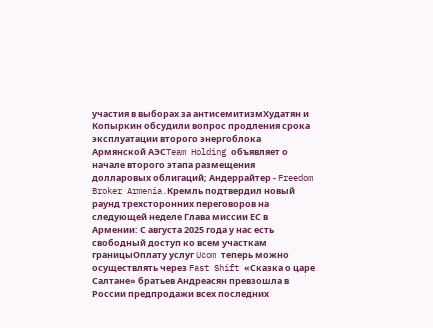участия в выборах за антисемитизмХудатян и Копыркин обсудили вопрос продления срока эксплуатации второго энергоблока Армянской АЭСTeam Holding объявляет о начале второго этапа размещения долларовых облигаций; Андеррайтер - Freedom Broker Armenia.Кремль подтвердил новый раунд трехсторонних переговоров на следующей неделе Глава миссии ЕС в Армении: С августа 2025 года у нас есть свободный доступ ко всем участкам границыОплату услуг Ucom теперь можно осуществлять через Fast Shift «Сказка о царе Салтане» братьев Андреасян превзошла в России предпродажи всех последних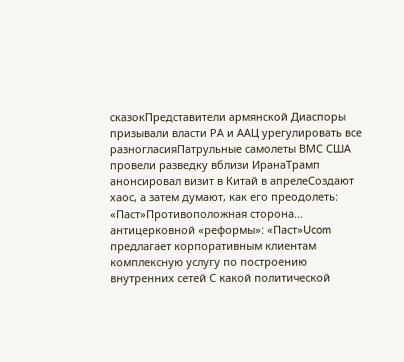сказокПредставители армянской Диаспоры призывали власти РА и ААЦ урегулировать все разногласияПатрульные самолеты ВМС США провели разведку вблизи ИранаТрамп анонсировал визит в Китай в апрелеСоздают хаос, а затем думают, как его преодолеть: «Паст»Противоположная сторона… антицерковной «реформы»: «Паст»Ucom предлагает корпоративным клиентам комплексную услугу по построению внутренних сетей С какой политической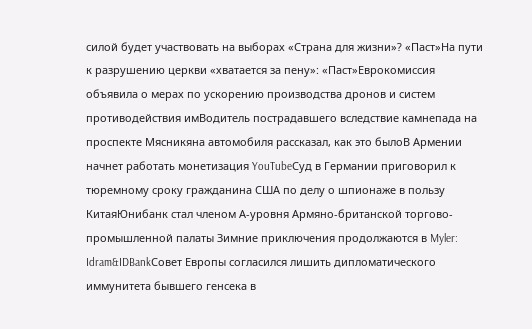силой будет участвовать на выборах «Страна для жизни»? «Паст»На пути к разрушению церкви «хватается за пену»: «Паст»Еврокомиссия объявила о мерах по ускорению производства дронов и систем противодействия имВодитель пострадавшего вследствие камнепада на проспекте Мясникяна автомобиля рассказал, как это былоВ Армении начнет работать монетизация YouTubeСуд в Германии приговорил к тюремному сроку гражданина США по делу о шпионаже в пользу КитаяЮнибанк стал членом А-уровня Армяно-британской торгово-промышленной палаты Зимние приключения продолжаются в Myler: Idram&IDBankСовет Европы согласился лишить дипломатического иммунитета бывшего генсека в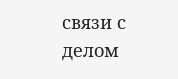связи с делом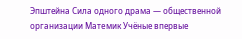Эпштейна Сила одного драма — общественной организации Матeмик Учёные впервые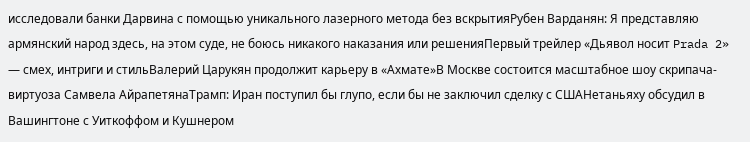исследовали банки Дарвина с помощью уникального лазерного метода без вскрытияРубен Варданян: Я представляю армянский народ здесь, на этом суде, не боюсь никакого наказания или решенияПервый трейлер «Дьявол носит Prada 2» — смех, интриги и стильВалерий Царукян продолжит карьеру в «Ахмате»В Москве состоится масштабное шоу скрипача-виртуоза Самвела АйрапетянаТрамп: Иран поступил бы глупо, если бы не заключил сделку с СШАНетаньяху обсудил в Вашингтоне с Уиткоффом и Кушнером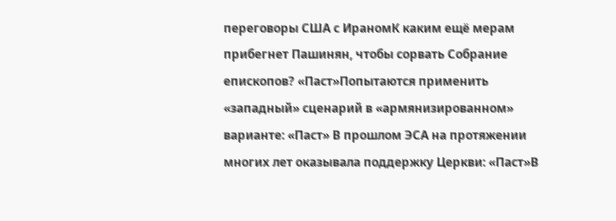переговоры США с ИраномК каким ещё мерам прибегнет Пашинян, чтобы сорвать Собрание епископов? «Паст»Попытаются применить «западный» сценарий в «армянизированном» варианте: «Паст» В прошлом ЭСА на протяжении многих лет оказывала поддержку Церкви: «Паст»В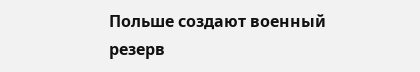Польше создают военный резерв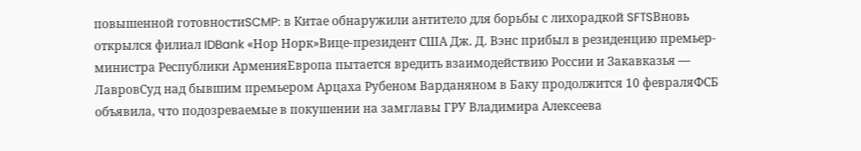повышенной готовностиSCMP: в Китае обнаружили антитело для борьбы с лихорадкой SFTSВновь открылся филиал IDBank «Нор Норк»Вице-президент США Дж. Д. Вэнс прибыл в резиденцию премьер-министра Республики АрменияЕвропа пытается вредить взаимодействию России и Закавказья — ЛавровСуд над бывшим премьером Арцаха Рубеном Варданяном в Баку продолжится 10 февраляФСБ объявила, что подозреваемые в покушении на замглавы ГРУ Владимира Алексеева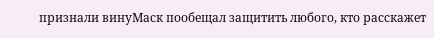признали винуМаск пообещал защитить любого, кто расскажет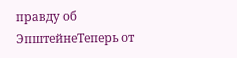правду об ЭпштейнеТеперь от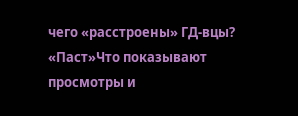чего «расстроены» ГД-вцы? «Паст»Что показывают просмотры и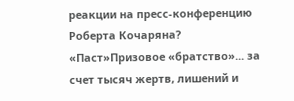реакции на пресс-конференцию Роберта Кочаряна? «Паст»Призовое «братство»... за счет тысяч жертв, лишений и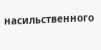насильственного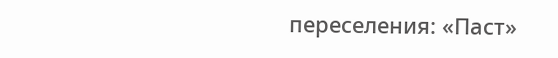переселения: «Паст»